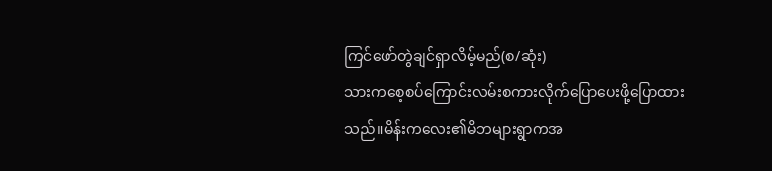ကြင်ဖော်တွဲချင်ရှာလိမ့်မည်(စ/ဆုံး)
သားကစေ့စပ်ကြောင်းလမ်းစကားလိုက်ပြောပေးဖို့ပြောထားသည်။မိန်းကလေး၏မိဘများရွာကအ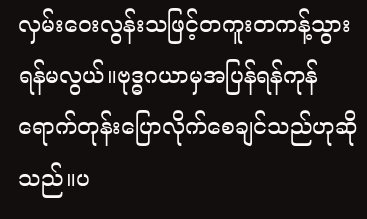လှမ်းဝေးလွန်းသဖြင့်တကူးတကန့်သွားရန်မလွယ်။ဗုဒ္ဓဂယာမှအပြန်ရန်ကုန်ရောက်တုန်းပြောလိုက်စေချင်သည်ဟုဆိုသည်။ပ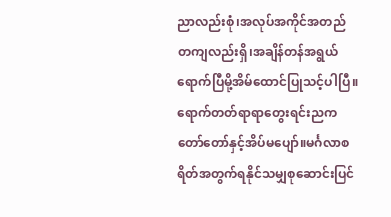ညာလည်းစုံ၊အလုပ်အကိုင်အတည်တကျလည်းရှိ၊အချိန်တန်အရွယ်ရောက်ပြီမို့အိမ်ထောင်ပြုသင့်ပါပြီ။ရောက်တတ်ရာရာတွေးရင်းညကတော်တော်နှင့်အိပ်မပျော်။မင်္ဂလာစရိတ်အတွက်ရနိုင်သမျှစုဆောင်းပြင်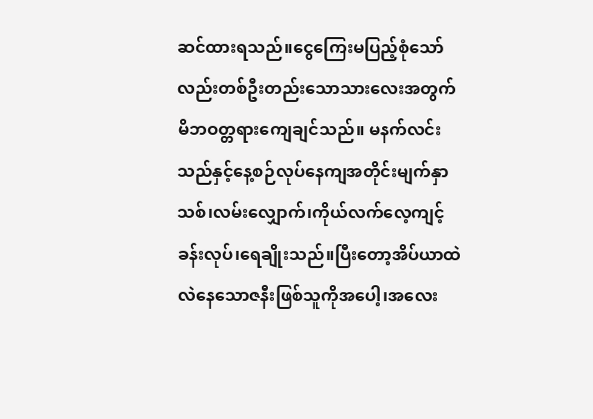ဆင်ထားရသည်။ငွေကြေးမပြည့်စုံသော်လည်းတစ်ဦးတည်းသောသားလေးအတွက်မိဘဝတ္တရားကျေချင်သည်။ မနက်လင်းသည်နှင့်နေ့စဉ်လုပ်နေကျအတိုင်းမျက်နှာသစ်၊လမ်းလျှောက်၊ကိုယ်လက်လေ့ကျင့်ခန်းလုပ်၊ရေချိုးသည်။ပြီးတော့အိပ်ယာထဲလဲနေသောဇနီးဖြစ်သူကိုအပေါ့၊အလေး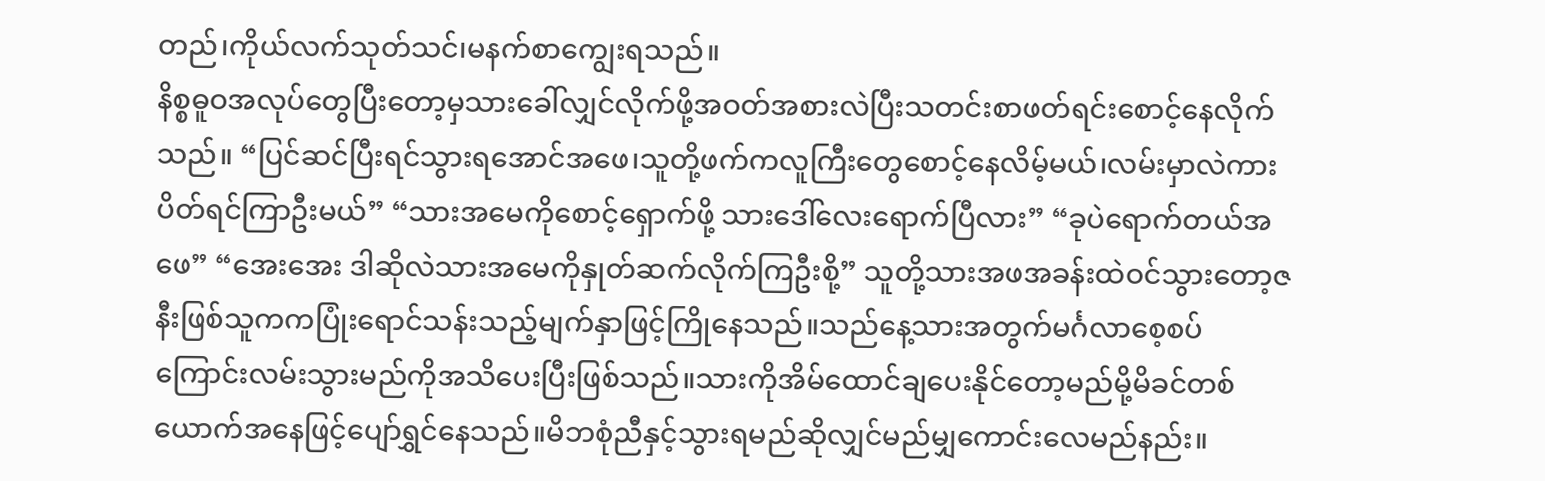တည်၊ကိုယ်လက်သုတ်သင်၊မနက်စာကျွေးရသည်။
နိစ္စဓူဝအလုပ်တွေပြီးတော့မှသားခေါ်လျှင်လိုက်ဖို့အဝတ်အစားလဲပြီးသတင်းစာဖတ်ရင်းစောင့်နေလိုက်သည်။ “ပြင်ဆင်ပြီးရင်သွားရအောင်အဖေ၊သူတို့ဖက်ကလူကြီးတွေစောင့်နေလိမ့်မယ်၊လမ်းမှာလဲကားပိတ်ရင်ကြာဦးမယ်” “သားအမေကိုစောင့်ရှောက်ဖို့ သားဒေါ်လေးရောက်ပြီလား” “ခုပဲရောက်တယ်အဖေ” “အေးအေး ဒါဆိုလဲသားအမေကိုနှုတ်ဆက်လိုက်ကြဦးစို့” သူတို့သားအဖအခန်းထဲဝင်သွားတော့ဇနီးဖြစ်သူကကပြုံးရောင်သန်းသည့်မျက်နှာဖြင့်ကြိုနေသည်။သည်နေ့သားအတွက်မင်္ဂလာစေ့စပ်ကြောင်းလမ်းသွားမည်ကိုအသိပေးပြီးဖြစ်သည်။သားကိုအိမ်ထောင်ချပေးနိုင်တော့မည်မို့မိခင်တစ်ယောက်အနေဖြင့်ပျော်ရွှင်နေသည်။မိဘစုံညီနှင့်သွားရမည်ဆိုလျှင်မည်မျှကောင်းလေမည်နည်း။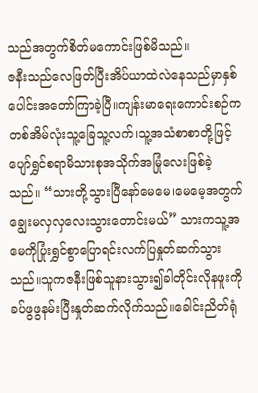သည်အတွက်စိတ်မကောင်းဖြစ်မိသည်။
ဇနီးသည်လေဖြတ်ပြီးအိပ်ယာထဲလဲနေသည်မှာနှစ်ပေါင်းအတော်ကြာခဲ့ပြီ။ကျန်းမာရေးကောင်းစဉ်ကတစ်အိမ်လုံးသူ့ခြေသူ့လက်၊သူ့အသံစာစာတို့ဖြင့်ပျော်ရွှင်စရာမိသားစုအသိုက်အမြုံလေးဖြစ်ခဲ့သည်။ “သားတို့သွားပြီနော်မေမေ၊မေမေ့အတွက်ချွေးမလှလှလေးသွားတောင်းမယ်” သားကသူ့အမေကိုပြုံးရွှင်စွာပြောရင်းလက်ပြနှုတ်ဆက်သွားသည်။သူကဇနီးဖြစ်သူနားသွား၍ခါတိုင်းလိုနဖူးကိုခပ်ဖွဖွနမ်းပြီးနှုတ်ဆက်လိုက်သည်။ခေါင်းညိတ်ရုံ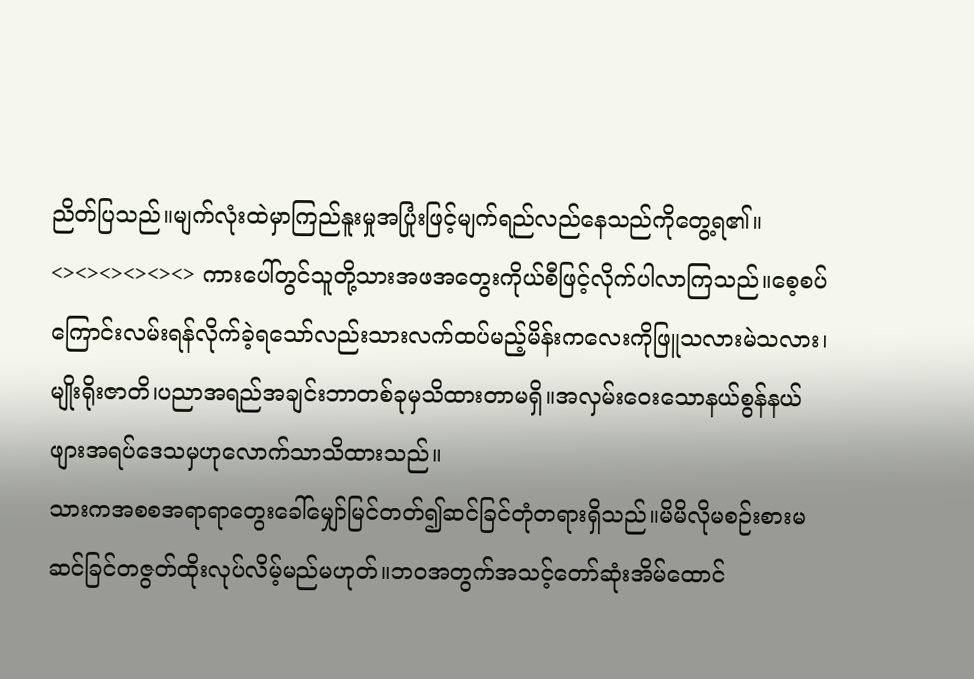ညိတ်ပြသည်။မျက်လုံးထဲမှာကြည်နူးမှုအပြုံးဖြင့်မျက်ရည်လည်နေသည်ကိုတွေ့ရ၏။ <><><><><><> ကားပေါ်တွင်သူတို့သားအဖအတွေးကိုယ်စီဖြင့်လိုက်ပါလာကြသည်။စေ့စပ်ကြောင်းလမ်းရန်လိုက်ခဲ့ရသော်လည်းသားလက်ထပ်မည့်မိန်းကလေးကိုဖြူသလားမဲသလား၊မျိုးရိုးဇာတိ၊ပညာအရည်အချင်းဘာတစ်ခုမှသိထားတာမရှိ။အလှမ်းဝေးသောနယ်စွန်နယ်ဖျားအရပ်ဒေသမှဟုလောက်သာသိထားသည်။
သားကအစစအရာရာတွေးခေါ်မျှော်မြင်တတ်၍ဆင်ခြင်တုံတရားရှိသည်။မိမိလိုမစဉ်းစားမဆင်ခြင်တဇွတ်ထိုးလုပ်လိမ့်မည်မဟုတ်။ဘဝအတွက်အသင့်တော်ဆုံးအိမ်ထောင်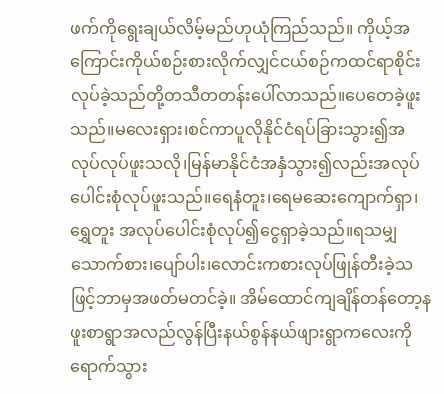ဖက်ကိုရွေးချယ်လိမ့်မည်ဟုယုံကြည်သည်။ ကိုယ့်အကြောင်းကိုယ်စဉ်းစားလိုက်လျှင်ငယ်စဉ်ကထင်ရာစိုင်းလုပ်ခဲ့သည်တို့တသီတတန်းပေါ်လာသည်။ပေတေခဲ့ဖူးသည်။မလေးရှား၊စင်ကာပူလိုနိုင်ငံရပ်ခြားသွား၍အလုပ်လုပ်ဖူးသလို၊မြန်မာနိုင်ငံအနှံသွား၍လည်းအလုပ်ပေါင်းစုံလုပ်ဖူးသည်။ရေနံတူး၊ရေမဆေးကျောက်ရှာ၊ရွှေတူး အလုပ်ပေါင်းစုံလုပ်၍ငွေရှာခဲ့သည်။ရသမျှသောက်စား၊ပျော်ပါး၊လောင်းကစားလုပ်ဖြုန်တီးခဲ့သဖြင့်ဘာမှအဖတ်မတင်ခဲ့။ အိမ်ထောင်ကျချိန်တန်တော့နဖူးစာရွာအလည်လွန်ပြီးနယ်စွန်နယ်ဖျားရွာကလေးကိုရောက်သွား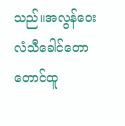သည်။အလွန်ဝေးလံသီခေါင်တောတောင်ထူ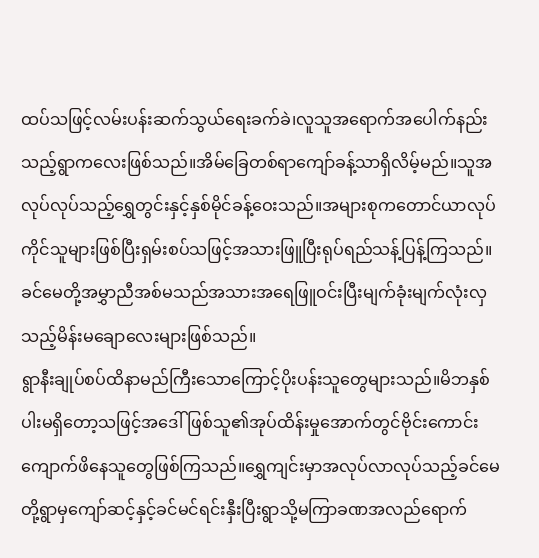ထပ်သဖြင့်လမ်းပန်းဆက်သွယ်ရေးခက်ခဲ၊လူသူအရောက်အပေါက်နည်းသည့်ရွာကလေးဖြစ်သည်။အိမ်ခြေတစ်ရာကျော်ခန့်သာရှိလိမ့်မည်။သူအလုပ်လုပ်သည့်ရွှေတွင်းနှင့်နှစ်မိုင်ခန့်ဝေးသည်။အများစုကတောင်ယာလုပ်ကိုင်သူများဖြစ်ပြီးရှမ်းစပ်သဖြင့်အသားဖြူပြီးရုပ်ရည်သန့်ပြန့်ကြသည်။ ခင်မေတို့အမွှာညီအစ်မသည်အသားအရေဖြူဝင်းပြီးမျက်ခုံးမျက်လုံးလှသည့်မိန်းမချောလေးများဖြစ်သည်။
ရွာနီးချုပ်စပ်ထိနာမည်ကြီးသောကြောင့်ပိုးပန်းသူတွေများသည်။မိဘနှစ်ပါးမရှိတော့သဖြင့်အဒေါ်ဖြစ်သူ၏အုပ်ထိန်းမှုအောက်တွင်ဗိုင်းကောင်းကျောက်ဖိနေသူတွေဖြစ်ကြသည်။ရွှေကျင်းမှာအလုပ်လာလုပ်သည့်ခင်မေတို့ရွာမှကျော်ဆင့်နှင့်ခင်မင်ရင်းနှီးပြီးရွာသို့မကြာခဏအလည်ရောက်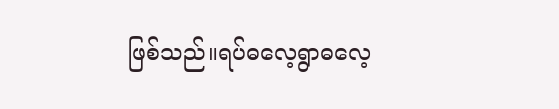ဖြစ်သည်။ရပ်ဓလေ့ရွာဓလေ့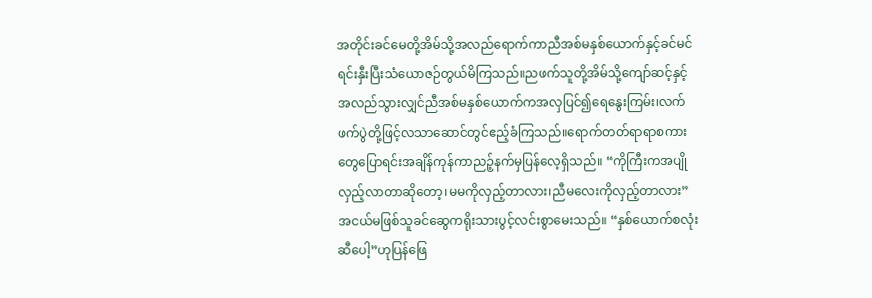အတိုင်းခင်မေတို့အိမ်သို့အလည်ရောက်ကာညီအစ်မနှစ်ယောက်နှင့်ခင်မင်ရင်းနှီးပြီးသံယောဇဉ်တွယ်မိကြသည်။ညဖက်သူတို့အိမ်သို့ကျော်ဆင့်နှင့်အလည်သွားလျှင်ညီအစ်မနှစ်ယောက်ကအလှပြင်၍ရေနွေးကြမ်း၊လက်ဖက်ပွဲတို့ဖြင့်လသာဆောင်တွင်ဧည့်ခံကြသည်။ရောက်တတ်ရာရာစကားတွေပြောရင်းအချိန်ကုန်ကာညဉ့်နက်မှပြန်လေ့ရှိသည်။ “ကိုကြီးကအပျိုလှည့်လာတာဆိုတော့၊မမကိုလှည့်တာလား၊ညီမလေးကိုလှည့်တာလား” အငယ်မဖြစ်သူခင်ဆွေကရိုးသားပွင့်လင်းစွာမေးသည်။ “နှစ်ယောက်စလုံးဆီပေါ့”ဟုပြန်ဖြေ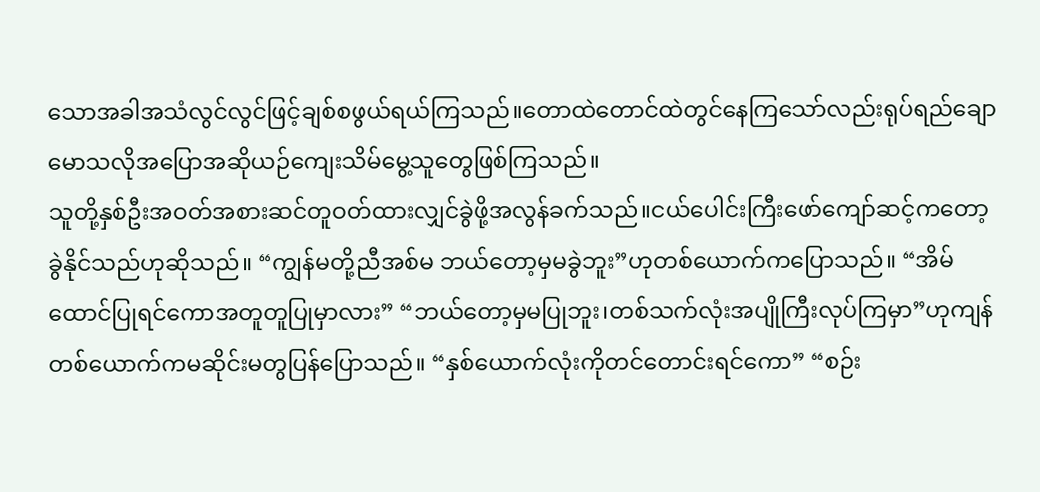သောအခါအသံလွင်လွင်ဖြင့်ချစ်စဖွယ်ရယ်ကြသည်။တောထဲတောင်ထဲတွင်နေကြသော်လည်းရုပ်ရည်ချောမောသလိုအပြောအဆိုယဉ်ကျေးသိမ်မွေ့သူတွေဖြစ်ကြသည်။
သူတို့နှစ်ဦးအဝတ်အစားဆင်တူဝတ်ထားလျှင်ခွဲဖို့အလွန်ခက်သည်။ငယ်ပေါင်းကြီးဖော်ကျော်ဆင့်ကတော့ခွဲနိုင်သည်ဟုဆိုသည်။ “ကျွန်မတို့ညီအစ်မ ဘယ်တော့မှမခွဲဘူး”ဟုတစ်ယောက်ကပြောသည်။ “အိမ်ထောင်ပြုရင်ကောအတူတူပြုမှာလား” “ဘယ်တော့မှမပြုဘူး၊တစ်သက်လုံးအပျိုကြီးလုပ်ကြမှာ”ဟုကျန်တစ်ယောက်ကမဆိုင်းမတွပြန်ပြောသည်။ “နှစ်ယောက်လုံးကိုတင်တောင်းရင်ကော” “စဉ်း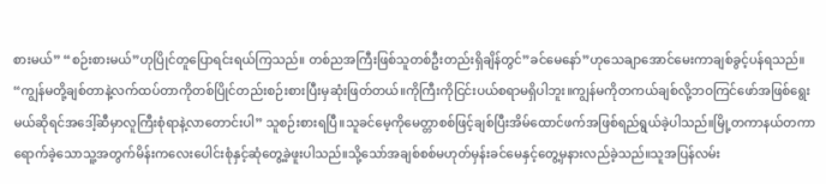စားမယ်” “စဉ်းစားမယ်”ဟုပြိုင်တူပြောရင်းရယ်ကြသည်။ တစ်ညအကြီးဖြစ်သူတစ်ဦးတည်းရှိချိန်တွင်”ခင်မေနော်”ဟုသေချာအောင်မေးကာချစ်ခွင့်ပန်ရသည်။ “ကျွန်မတို့ချစ်တာနဲ့လက်ထပ်တာကိုတစ်ပြိုင်တည်းစဉ်းစားပြီးမှဆုံးဖြတ်တယ်။ကိုကြီးကိုငြင်းပယ်စရာမရှိပါဘူး။ကျွန်မကိုတကယ်ချစ်လို့ဘဝကြင်ဖော်အဖြစ်ရွေးမယ်ဆိုရင်အဒေါ့်ဆီမှာလူကြီးစုံရာနဲ့လာတောင်းပါ” သူစဉ်းစားရပြီ။သူခင်မေ့ကိုမေတ္တာစစ်ဖြင့်ချစ်ပြီးအိမ်ထောင်ဖက်အဖြစ်ရည်ရွယ်ခဲ့ပါသည်။မြို့တကာနယ်တကာရောက်ခဲ့သောသူ့အတွက်မိန်းကလေးပေါင်းစုံနှင့်ဆုံတွေ့ခဲ့ဖူးပါသည်။သို့သော်အချစ်စစ်မဟုတ်မှန်းခင်မေနှင့်တွေ့မှနားလည်ခဲ့သည်။သူအပြန်လမ်း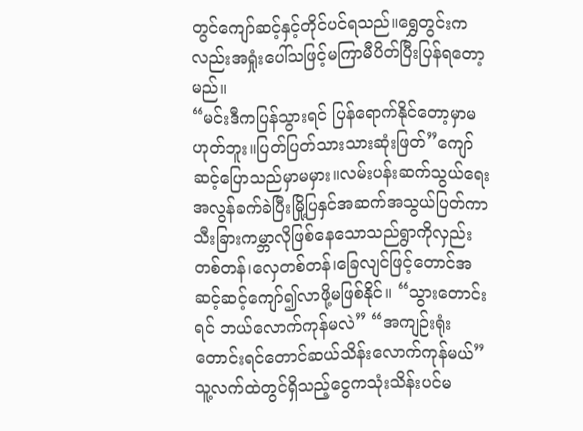တွင်ကျော်ဆင့်နှင့်တိုင်ပင်ရသည်။ရွှေတွင်းကလည်းအရှုံးပေါ်သဖြင့်မကြာမီပိတ်ပြီးပြန်ရတော့မည်။
“မင်းဒီကပြန်သွားရင် ပြန်ရောက်နိုင်တော့မှာမဟုတ်ဘူး။ပြတ်ပြတ်သားသားဆုံးဖြတ်”ကျော်ဆင့်ပြောသည်မှာမမှား။လမ်းပန်းဆက်သွယ်ရေးအလွန်ခက်ခဲပြီးမြို့ပြနှင်အဆက်အသွယ်ပြတ်ကာသီးခြားကမ္ဘာလိုဖြစ်နေသောသည်ရွာကိုလှည်းတစ်တန်၊လှေတစ်တန်၊ခြေလျင်ဖြင့်တောင်အဆင့်ဆင့်ကျော်၍လာဖို့မဖြစ်နိုင်။ “သွားတောင်းရင် ဘယ်လောက်ကုန်မလဲ” “အကျဉ်းရုံးတောင်းရင်တောင်ဆယ်သိန်းလောက်ကုန်မယ်” သူ့လက်ထဲတွင်ရှိသည့်ငွေကသုံးသိန်းပင်မ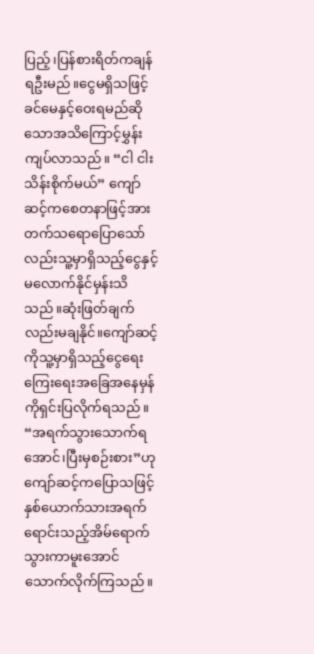ပြည့်၊ပြန်စားရိတ်ကချန်ရဦးမည်။ငွေမရှိသဖြင့်ခင်မေနှင့်ဝေးရမည်ဆိုသောအသိကြောင့်မွှန်းကျပ်လာသည်။ “ငါ ငါးသိန်းစိုက်မယ်” ကျော်ဆင့်ကစေတနာဖြင့်အားတက်သရောပြောသော်လည်းသူ့မှာရှိသည့်ငွေနှင့်မလောက်နိုင်မှန်းသိသည်။ဆုံးဖြတ်ချက်လည်းမချနိုင်။ကျော်ဆင့်ကိုသူ့မှာရှိသည့်ငွေရေးကြေးရေးအခြေအနေမှန်ကိုရှင်းပြလိုက်ရသည်။ “အရက်သွားသောက်ရအောင်၊ပြီးမှစဉ်းစား”ဟုကျော်ဆင့်ကပြောသဖြင့်နှစ်ယောက်သားအရက်ရောင်းသည့်အိမ်ရောက်သွားကာမူးအောင်သောက်လိုက်ကြသည်။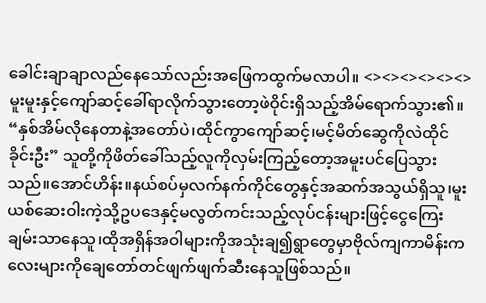ခေါင်းချာချာလည်နေသော်လည်းအဖြေကထွက်မလာပါ။ <><><><><><> မူးမူးနှင့်ကျော်ဆင့်ခေါ်ရာလိုက်သွားတော့ဖဲဝိုင်းရှိသည့်အိမ်ရောက်သွား၏။
“နှစ်အိမ်လိုနေတာနဲ့အတော်ပဲ၊ထိုင်ကွာကျော်ဆင့်၊မင့်မိတ်ဆွေကိုလဲထိုင်ခိုင်းဦး” သူတို့ကိုဖိတ်ခေါ်သည့်လူကိုလှမ်းကြည့်တော့အမူးပင်ပြေသွားသည်။အောင်ဟိန်း။နယ်စပ်မှလက်နက်ကိုင်တွေနှင့်အဆက်အသွယ်ရှိသူ၊မူးယစ်ဆေးဝါးကဲ့သို့ဥပဒေနှင့်မလွတ်ကင်းသည့်လုပ်ငန်းများဖြင့်ငွေကြေးချမ်းသာနေသူ၊ထိုအရှိန်အဝါများကိုအသုံးချ၍ရွာတွေမှာဗိုလ်ကျကာမိန်းကလေးများကိုချေတော်တင်ဖျက်ဖျက်ဆီးနေသူဖြစ်သည်။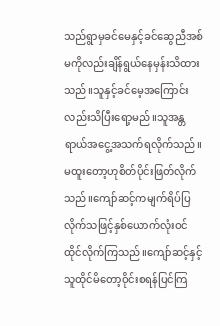သည်ရွာမှခင်မေနှင့်ခင်ဆွေညီအစ်မကိုလည်းချိန်ရွယ်နေမှန်းသိထားသည်။သူနှင့်ခင်မေ့အကြောင်းလည်းသိပြီးရော့မည်။သူအန္တရာယ်အငွေ့အသက်ရလိုက်သည်။ မထူးတော့ဟုစိတ်ပိုင်းဖြတ်လိုက်သည်။ကျော်ဆင့်ကမျက်ရိပ်ပြလိုက်သဖြင့်နှစ်ယောက်လုံးဝင်ထိုင်လိုက်ကြသည်။ကျော်ဆင့်နှင့်သူထိုင်မိတော့ဝိုင်းစရန်ပြင်ကြ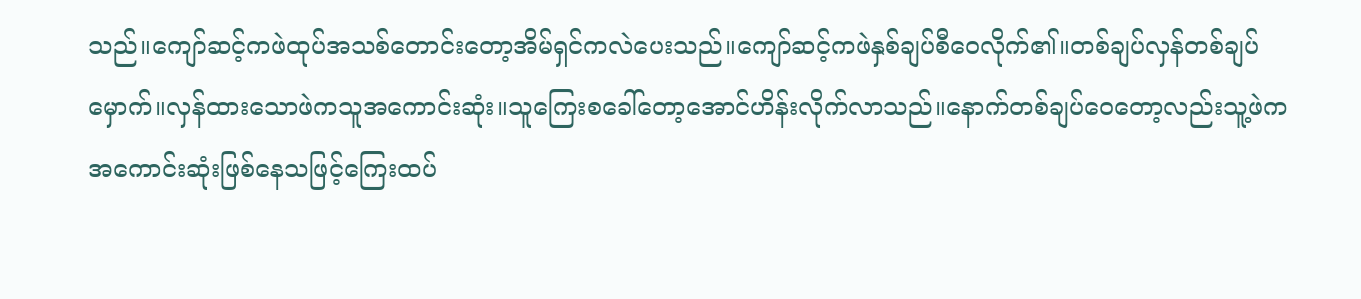သည်။ကျော်ဆင့်ကဖဲထုပ်အသစ်တောင်းတော့အိမ်ရှင်ကလဲပေးသည်။ကျော်ဆင့်ကဖဲနှစ်ချပ်စီဝေလိုက်၏။တစ်ချပ်လှန်တစ်ချပ်မှောက်။လှန်ထားသောဖဲကသူအကောင်းဆုံး။သူကြေးစခေါ်တော့အောင်ဟိန်းလိုက်လာသည်။နောက်တစ်ချပ်ဝေတော့လည်းသူ့ဖဲကအကောင်းဆုံးဖြစ်နေသဖြင့်ကြေးထပ်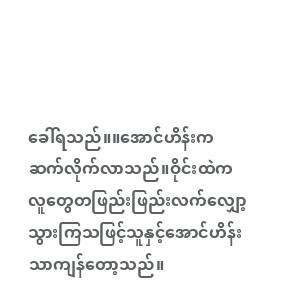ခေါ်ရသည်။။အောင်ဟိန်းကဆက်လိုက်လာသည်။ဝိုင်းထဲကလူတွေတဖြည်းဖြည်းလက်လျှော့သွားကြသဖြင့်သူနှင့်အောင်ဟိန်းသာကျန်တော့သည်။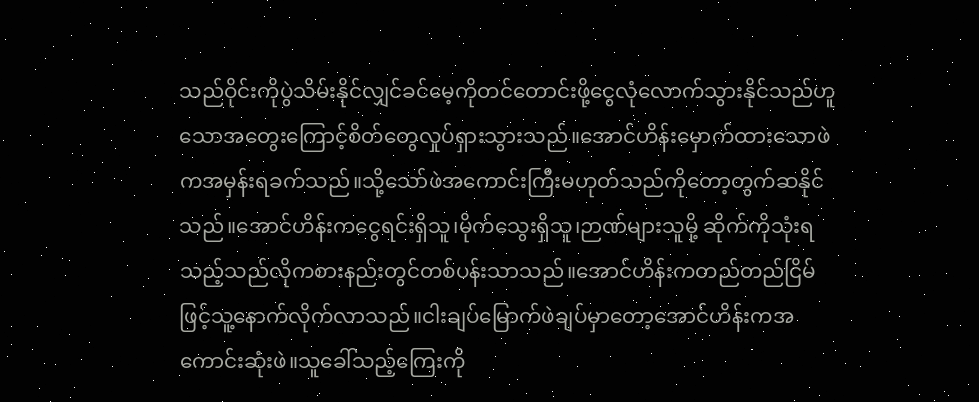သည်ဝိုင်းကိုပွဲသိမ်းနိုင်လျှင်ခင်မေ့ကိုတင်တောင်းဖို့ငွေလုံလောက်သွားနိုင်သည်ဟူသောအတွေးကြောင့်စိတ်တွေလှုပ်ရှားသွားသည်။အောင်ဟိန်းမှောက်ထားသောဖဲကအမှန်းရခက်သည်။သို့သော်ဖဲအကောင်းကြီးမဟုတ်သည်ကိုတော့တွက်ဆနိုင်သည်။အောင်ဟိန်းကငွေရင်းရှိသူ၊မိုက်သွေးရှိသူ၊ဉာဏ်များသူမို့ ဆိုက်ကိုသုံးရသည့်သည်လိုကစားနည်းတွင်တစ်ပန်းသာသည်။အောင်ဟိန်းကတည်တည်ငြိမ်ဖြင့်သူ့နောက်လိုက်လာသည်။ငါးချပ်မြောက်ဖဲချပ်မှာတော့အောင်ဟိန်းကအကောင်းဆုံးဖဲ။သူခေါ်သည့်ကြေးကို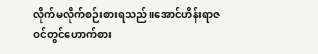လိုက်မလိုက်စဉ်းစားရသည်။အောင်ဟိန်းရာဇဝင်တွင်ဟောက်စား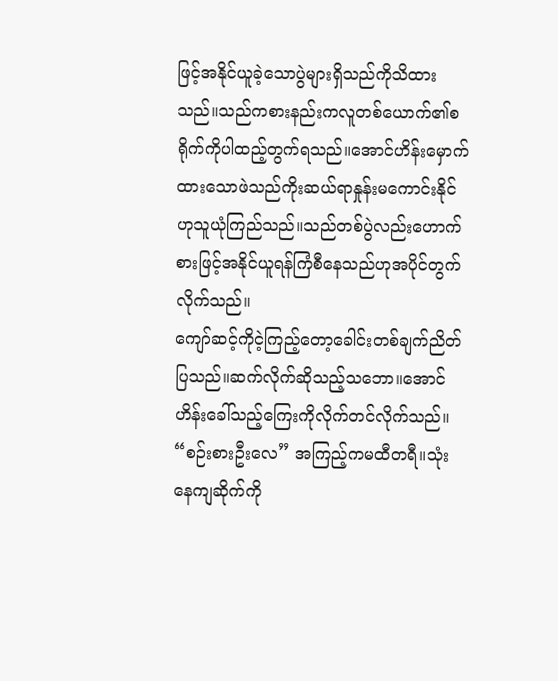ဖြင့်အနိုင်ယူခဲ့သောပွဲများရှိသည်ကိုသိထားသည်။သည်ကစားနည်းကလူတစ်ယောက်၏စရိုက်ကိုပါထည့်တွက်ရသည်။အောင်ဟိန်းမှောက်ထားသောဖဲသည်ကိုးဆယ်ရာနှုန်းမကောင်းနိုင်ဟုသူယုံကြည်သည်။သည်တစ်ပွဲလည်းဟောက်စားဖြင့်အနိုင်ယူရန်ကြံစီနေသည်ဟုအပိုင်တွက်လိုက်သည်။
ကျော်ဆင့်ကိုငဲ့ကြည့်တော့ခေါင်းတစ်ချက်ညိတ်ပြသည်။ဆက်လိုက်ဆိုသည့်သဘော။အောင်ဟိန်းခေါ်သည့်ကြေးကိုလိုက်တင်လိုက်သည်။ “စဉ်းစားဦးလေ” အကြည့်ကမထီတရီ။သုံးနေကျဆိုက်ကို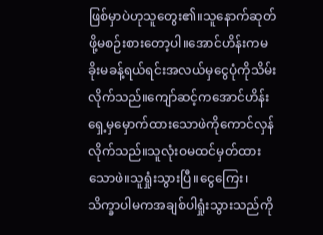ဖြစ်မှာပဲဟုသူတွေး၏။သူနောက်ဆုတ်ဖို့မစဉ်းစားတော့ပါ။အောင်ဟိန်းကမခိုးမခန့်ရယ်ရင်းအလယ်မှငွေပုံကိုသိမ်းလိုက်သည်။ကျော်ဆင့်ကအောင်ဟိန်းရှေ့မှမှောက်ထားသောဖဲကိုကောင်လှန်လိုက်သည်။သူလုံးဝမထင်မှတ်ထားသောဖဲ။သူရှုံးသွားပြီ။ငွေကြေး၊သိက္ခာပါမကအချစ်ပါရှုံးသွားသည်ကို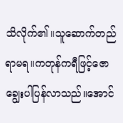သိလိုက်၏။သူဆောက်တည်ရာမရ။ကတုန်ကရီဖြင့်ဇောချွေးပါပြန်လာသည်။အောင်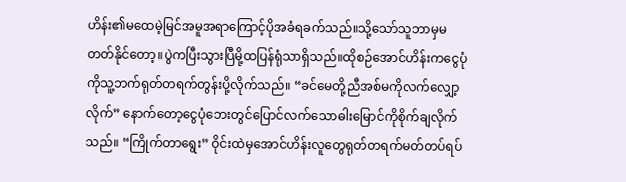ဟိန်း၏မထေမဲ့မြင်အမူအရာကြောင့်ပိုအခံရခက်သည်။သို့သော်သူဘာမှမတတ်နိုင်တော့။ပွဲကပြီးသွားပြီမို့ထပြန်ရုံသာရှိသည်။ထိုစဉ်အောင်ဟိန်းကငွေပုံကိုသူ့ဘက်ရုတ်တရက်တွန်းပို့လိုက်သည်။ “ခင်မေတို့ညီအစ်မကိုလက်လျှော့လိုက်” နောက်တော့ငွေပုံဘေးတွင်ပြောင်လက်သောဓါးမြောင်ကိုစိုက်ချလိုက်သည်။ “ကြိုက်တာရွေး” ဝိုင်းထဲမှအောင်ဟိန်းလူတွေရုတ်တရက်မတ်တပ်ရပ်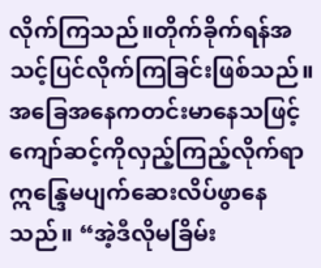လိုက်ကြသည်။တိုက်ခိုက်ရန်အသင့်ပြင်လိုက်ကြခြင်းဖြစ်သည်။
အခြေအနေကတင်းမာနေသဖြင့်ကျော်ဆင့်ကိုလှည့်ကြည့်လိုက်ရာဣန္ဒြေမပျက်ဆေးလိပ်ဖွာနေသည်။ “အဲ့ဒီလိုမခြိမ်း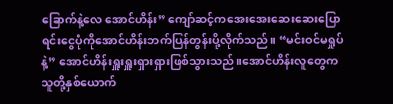ခြောက်နဲ့လေ အောင်ဟိန်း” ကျော်ဆင့်ကအေးအေးဆေးဆေးပြောရင်းငွေပုံကိုအောင်ဟိန်းဘက်ပြန်တွန်းပို့လိုက်သည်။ “မင်းဝင်မရှုပ်နဲ့” အောင်ဟိန်းရှူးရှူးရှားရှားဖြစ်သွားသည်။အောင်ဟိန်းလူတွေကသူတို့နှစ်ယောက်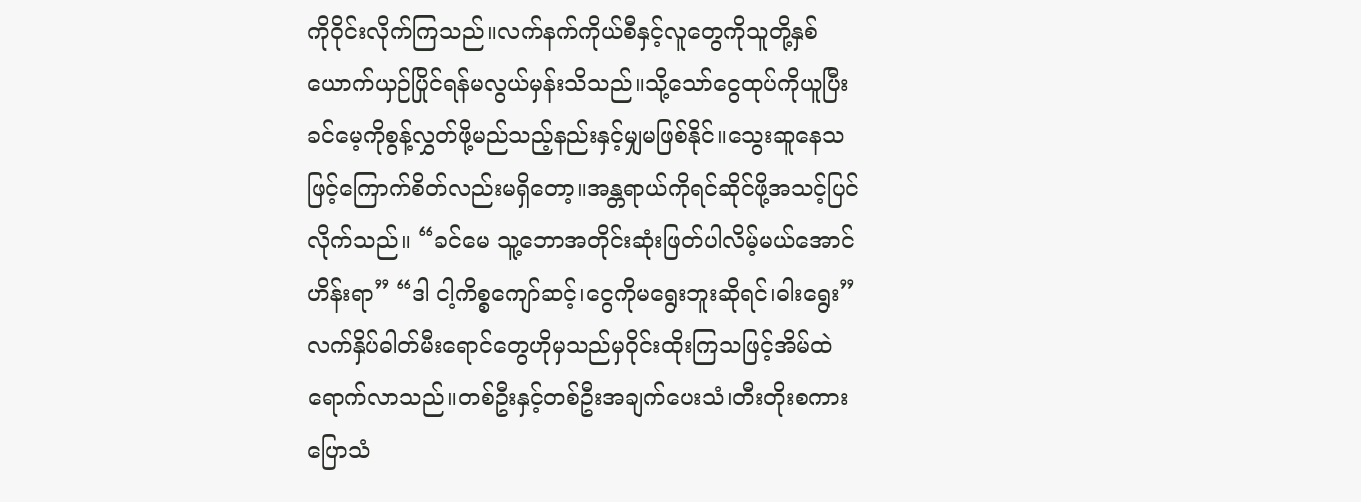ကိုဝိုင်းလိုက်ကြသည်။လက်နက်ကိုယ်စီနှင့်လူတွေကိုသူတို့နှစ်ယောက်ယှဉ်ပြိုင်ရန်မလွယ်မှန်းသိသည်။သို့သော်ငွေထုပ်ကိုယူပြီးခင်မေ့ကိုစွန့်လွှတ်ဖို့မည်သည့်နည်းနှင့်မျှမဖြစ်နိုင်။သွေးဆူနေသဖြင့်ကြောက်စိတ်လည်းမရှိတော့။အန္တရာယ်ကိုရင်ဆိုင်ဖို့အသင့်ပြင်လိုက်သည်။ “ခင်မေ သူ့ဘောအတိုင်းဆုံးဖြတ်ပါလိမ့်မယ်အောင်ဟိန်းရာ” “ဒါ ငါ့ကိစ္စကျော်ဆင့်၊ငွေကိုမရွေးဘူးဆိုရင်၊ဓါးရွေး” လက်နှိပ်ဓါတ်မီးရောင်တွေဟိုမှသည်မှဝိုင်းထိုးကြသဖြင့်အိမ်ထဲရောက်လာသည်။တစ်ဦးနှင့်တစ်ဦးအချက်ပေးသံ၊တီးတိုးစကားပြောသံ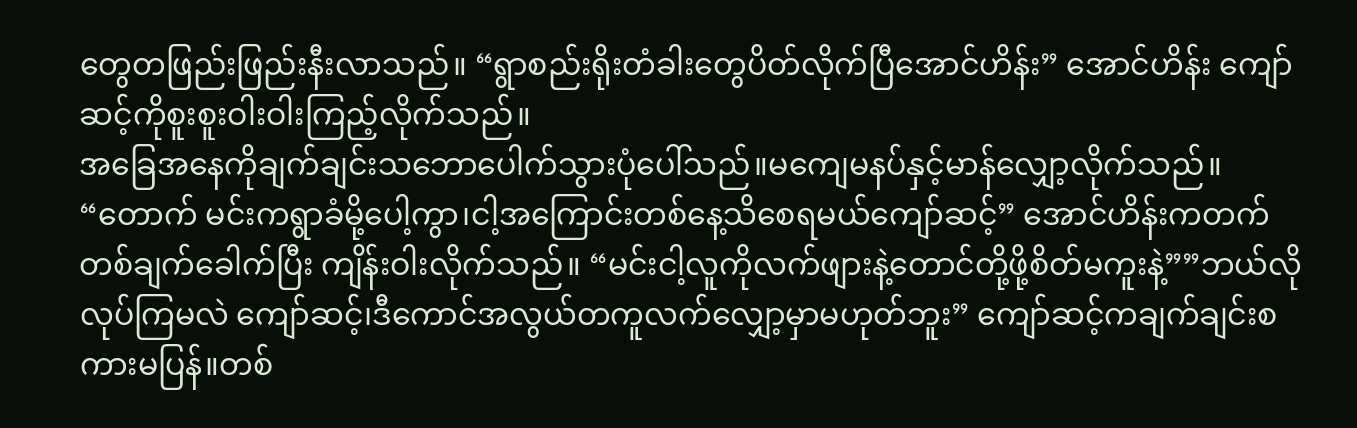တွေတဖြည်းဖြည်းနီးလာသည်။ “ရွာစည်းရိုးတံခါးတွေပိတ်လိုက်ပြီအောင်ဟိန်း” အောင်ဟိန်း ကျော်ဆင့်ကိုစူးစူးဝါးဝါးကြည့်လိုက်သည်။
အခြေအနေကိုချက်ချင်းသဘောပေါက်သွားပုံပေါ်သည်။မကျေမနပ်နှင့်မာန်လျှော့လိုက်သည်။ “တောက် မင်းကရွာခံမို့ပေါ့ကွာ၊ငါ့အကြောင်းတစ်နေ့သိစေရမယ်ကျော်ဆင့်” အောင်ဟိန်းကတက်တစ်ချက်ခေါက်ပြီး ကျိန်းဝါးလိုက်သည်။ “မင်းငါ့လူကိုလက်ဖျားနဲ့တောင်တို့ဖို့စိတ်မကူးနဲ့””ဘယ်လိုလုပ်ကြမလဲ ကျော်ဆင့်၊ဒီကောင်အလွယ်တကူလက်လျှော့မှာမဟုတ်ဘူး” ကျော်ဆင့်ကချက်ချင်းစကားမပြန်။တစ်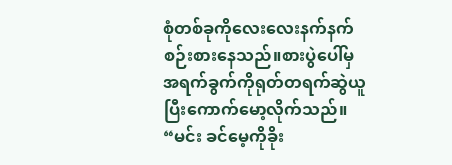စုံတစ်ခုကိုလေးလေးနက်နက်စဉ်းစားနေသည်။စားပွဲပေါ်မှအရက်ခွက်ကိုရုတ်တရက်ဆွဲယူပြီးကောက်မော့လိုက်သည်။ “မင်း ခင်မေ့ကိုခိုး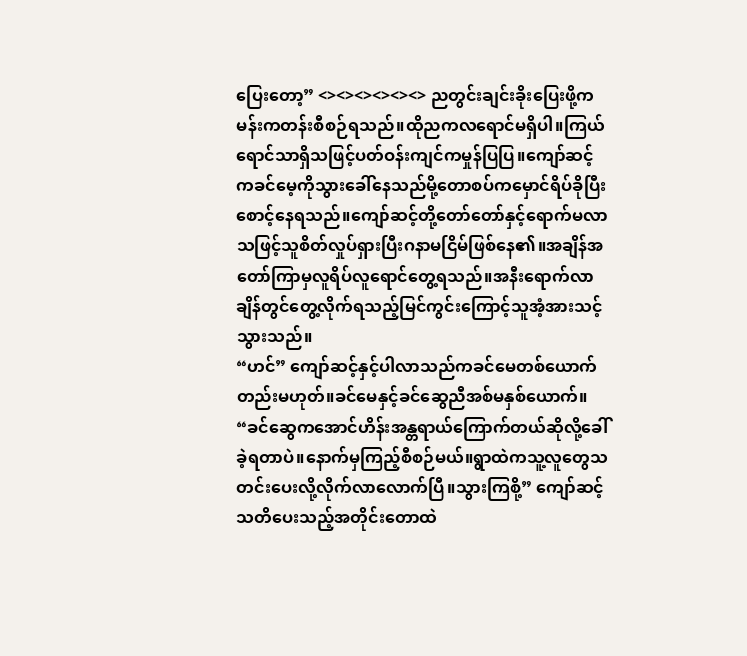ပြေးတော့” <><><><><><> ညတွင်းချင်းခိုးပြေးဖို့ကမန်းကတန်းစီစဉ်ရသည်။ထိုညကလရောင်မရှိပါ။ကြယ်ရောင်သာရှိသဖြင့်ပတ်ဝန်းကျင်ကမှုန်ပြပြ။ကျော်ဆင့်ကခင်မေ့ကိုသွားခေါ်နေသည်မို့တောစပ်ကမှောင်ရိပ်ခိုပြီးစောင့်နေရသည်။ကျော်ဆင့်တို့တော်တော်နှင့်ရောက်မလာသဖြင့်သူစိတ်လှုပ်ရှားပြီးဂနာမငြိမ်ဖြစ်နေ၏။အချိန်အတော်ကြာမှလူရိပ်လူရောင်တွေ့ရသည်။အနီးရောက်လာချိန်တွင်တွေ့လိုက်ရသည့်မြင်ကွင်းကြောင့်သူအံ့အားသင့်သွားသည်။
“ဟင်” ကျော်ဆင့်နှင့်ပါလာသည်ကခင်မေတစ်ယောက်တည်းမဟုတ်။ခင်မေနှင့်ခင်ဆွေညီအစ်မနှစ်ယောက်။ “ခင်ဆွေကအောင်ဟိန်းအန္တရာယ်ကြောက်တယ်ဆိုလို့ခေါ်ခဲ့ရတာပဲ။နောက်မှကြည့်စီစဉ်မယ်။ရွာထဲကသူ့လူတွေသတင်းပေးလို့လိုက်လာလောက်ပြီ။သွားကြစို့” ကျော်ဆင့်သတိပေးသည့်အတိုင်းတောထဲ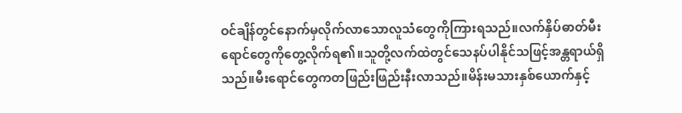ဝင်ချိန်တွင်နောက်မှလိုက်လာသောလူသံတွေကိုကြားရသည်။လက်နှိပ်ဓာတ်မီးရောင်တွေကိုတွေ့လိုက်ရ၏။သူတို့လက်ထဲတွင်သေနပ်ပါနိုင်သဖြင့်အန္တရာယ်ရှိသည်။မီးရောင်တွေကတဖြည်းဖြည်းနီးလာသည်။မိန်းမသားနှစ်ယောက်နှင့်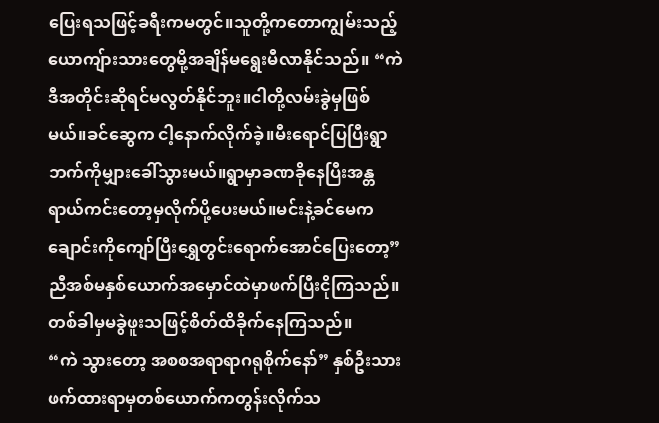ပြေးရသဖြင့်ခရီးကမတွင်။သူတို့ကတောကျွမ်းသည့်ယောကျ်ားသားတွေမို့အချိန်မရွေးမီလာနိုင်သည်။ “ကဲ ဒီအတိုင်းဆိုရင်မလွတ်နိုင်ဘူး။ငါတို့လမ်းခွဲမှဖြစ်မယ်။ခင်ဆွေက ငါ့နောက်လိုက်ခဲ့။မီးရောင်ပြပြီးရွာဘက်ကိုမျှားခေါ်သွားမယ်။ရွာမှာခဏခိုနေပြီးအန္တရာယ်ကင်းတော့မှလိုက်ပို့ပေးမယ်။မင်းနဲ့ခင်မေကချောင်းကိုကျော်ပြီးရွှေတွင်းရောက်အောင်ပြေးတော့” ညီအစ်မနှစ်ယောက်အမှောင်ထဲမှာဖက်ပြီးငိုကြသည်။တစ်ခါမှမခွဲဖူးသဖြင့်စိတ်ထိခိုက်နေကြသည်။
“ကဲ သွားတော့ အစစအရာရာဂရုစိုက်နော်” နှစ်ဦးသားဖက်ထားရာမှတစ်ယောက်ကတွန်းလိုက်သ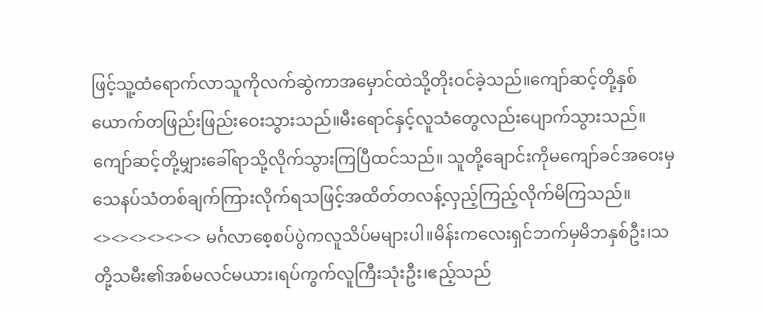ဖြင့်သူ့ထံရောက်လာသူကိုလက်ဆွဲကာအမှောင်ထဲသို့တိုးဝင်ခဲ့သည်။ကျော်ဆင့်တို့နှစ်ယောက်တဖြည်းဖြည်းဝေးသွားသည်။မီးရောင်နှင့်လူသံတွေလည်းပျောက်သွားသည်။ကျော်ဆင့်တို့မျှားခေါ်ရာသို့လိုက်သွားကြပြီထင်သည်။ သူတို့ချောင်းကိုမကျော်ခင်အဝေးမှသေနပ်သံတစ်ချက်ကြားလိုက်ရသဖြင့်အထိတ်တလန့်လှည့်ကြည့်လိုက်မိကြသည်။ <><><><><><> မင်္ဂလာစေ့စပ်ပွဲကလူသိပ်မများပါ။မိန်းကလေးရှင်ဘက်မှမိဘနှစ်ဦး၊သတို့သမီး၏အစ်မလင်မယား၊ရပ်ကွက်လူကြီးသုံးဦး၊ဧည့်သည်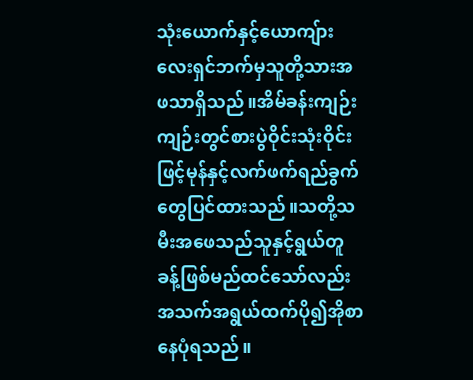သုံးယောက်နှင့်ယောကျ်ားလေးရှင်ဘက်မှသူတို့သားအဖသာရှိသည်။အိမ်ခန်းကျဉ်းကျဉ်းတွင်စားပွဲဝိုင်းသုံးဝိုင်းဖြင့်မုန်နှင့်လက်ဖက်ရည်ခွက်တွေပြင်ထားသည်။သတို့သမီးအဖေသည်သူနှင့်ရွယ်တူခန့်ဖြစ်မည်ထင်သော်လည်းအသက်အရွယ်ထက်ပို၍အိုစာနေပုံရသည်။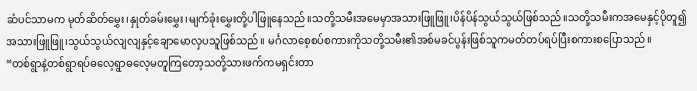ဆံပင်သာမက မုတ်ဆိတ်မွှေး၊နှုတ်ခမ်းမွှေး၊မျက်ခုံးမွှေးတို့ပါဖြူနေသည်။သတို့သမီးအမေမှာအသားဖြူဖြူ၊ပိန်ပိန်သွယ်သွယ်ဖြစ်သည်။သတို့သမီးကအမေနှင့်ပိုတူ၍အသားဖြူဖြူ၊သွယ်သွယ်လျလျနှင့်ချောမောလှပသူဖြစ်သည်။ မင်္ဂလာစေ့စပ်စကားကိုသတို့သမီး၏အစ်မခင်ပွန်းဖြစ်သူကမတ်တပ်ရပ်ပြီးစကားစပြောသည်။
“တစ်ရွာနဲ့တစ်ရွာရပ်ဓလေ့ရွာဓလေ့မတူကြတော့သတို့သားဖက်ကမရှင်းတာ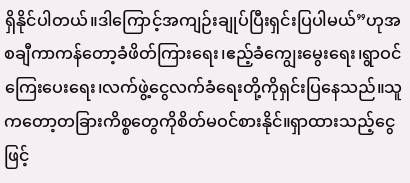ရှိနိုင်ပါတယ်။ဒါကြောင့်အကျဉ်းချုပ်ပြီးရှင်းပြပါမယ်”ဟုအစချီကာကန်တော့ခံဖိတ်ကြားရေး၊ဧည့်ခံကျွေးမွေးရေး၊ရွာဝင်ကြေးပေးရေး၊လက်ဖွဲ့ငွေလက်ခံရေးတို့ကိုရှင်းပြနေသည်။သူကတော့တခြားကိစ္စတွေကိုစိတ်မဝင်စားနိုင်။ရှာထားသည့်ငွေဖြင့်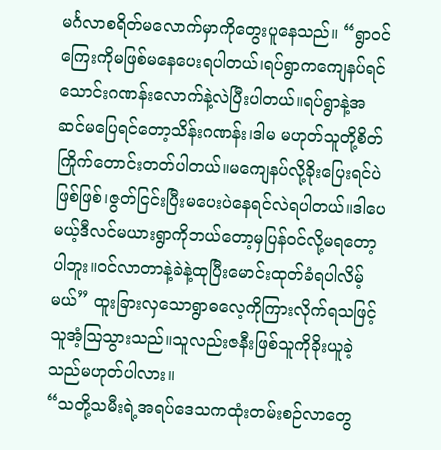မင်္ဂလာစရိတ်မလောက်မှာကိုတွေးပူနေသည်။ “ရွာဝင်ကြေးကိုမဖြစ်မနေပေးရပါတယ်၊ရပ်ရွာကကျေနပ်ရင်သောင်းဂဏန်းလောက်နဲ့လဲပြီးပါတယ်။ရပ်ရွာနဲ့အဆင်မပြေရင်တော့သိန်းဂဏန်း၊ဒါမ မဟုတ်သူတို့စိတ်ကြိုက်တောင်းတတ်ပါတယ်။မကျေနပ်လို့ခိုးပြေးရင်ပဲဖြစ်ဖြစ်၊ဇွတ်ငြင်းပြီးမပေးပဲနေရင်လဲရပါတယ်။ဒါပေမယ့်ဒီလင်မယားရွာကိုဘယ်တော့မှပြန်ဝင်လို့မရတော့ပါဘူး။ဝင်လာတာနဲ့ခဲနဲ့ထုပြီးမောင်းထုတ်ခံရပါလိမ့်မယ်” ထူးခြားလှသောရွာဓလေ့ကိုကြားလိုက်ရသဖြင့်သူအံ့ဩသွားသည်။သူလည်းဇနီးဖြစ်သူကိုခိုးယူခဲ့သည်မဟုတ်ပါလား။
“သတို့သမီးရဲ့အရပ်ဒေသကထုံးတမ်းစဉ်လာတွေ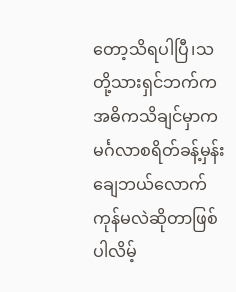တော့သိရပါပြီ၊သတို့သားရှင်ဘက်ကအဓိကသိချင်မှာကမင်္ဂလာစရိတ်ခန့်မှန်းချေဘယ်လောက်ကုန်မလဲဆိုတာဖြစ်ပါလိမ့်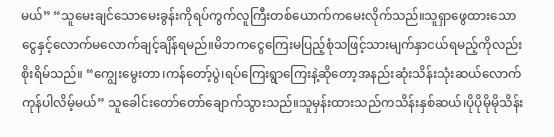မယ်” “သူမေးချင်သောမေးခွန်းကိုရပ်ကွက်လူကြီးတစ်ယောက်ကမေးလိုက်သည်။သူရှာဖွေထားသောငွေနှင့်လောက်မလောက်ချင့်ချိန်ရမည်။မိဘကငွေကြေးမပြည့်စုံသဖြင့်သားမျက်နှာငယ်ရမည့်ကိုလည်းစိုးရိမ်သည်။ “ကျွေးမွေးတာ၊ကန်တော့်ပွဲ၊ရပ်ကြေးရွာကြေးနဲ့ဆိုတော့အနည်းဆုံးသိန်းသုံးဆယ်လောက်ကုန်ပါလိမ့်မယ်” သူခေါင်းတော်တော်ချောက်သွားသည်။သူမှန်းထားသည်ကသိန်းနှစ်ဆယ်၊ပိုပိုမိုမိုသိန်း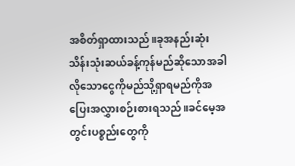အစိတ်ရှာထားသည်။ခုအနည်းဆုံးသိန်းသုံးဆယ်ခန့်ကုန်မည်ဆိုသောအခါလိုသောငွေကိုမည်သို့ရှာရမည်ကိုအပြေးအလွှားစဉ်းစားရသည်။ခင်မေ့အတွင်းပစ္စည်းတွေကို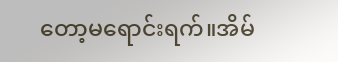တော့မရောင်းရက်။အိမ်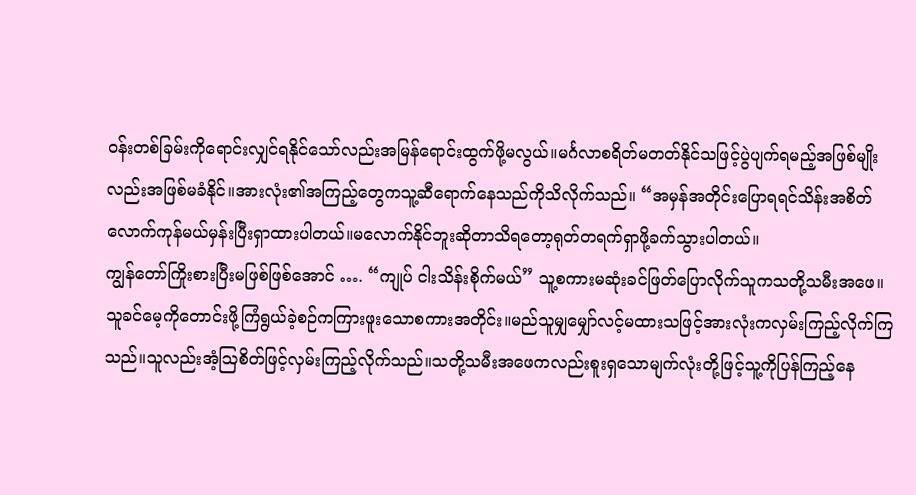ဝန်းတစ်ခြမ်းကိုရောင်းလျှင်ရနိုင်သော်လည်းအမြန်ရောင်းထွက်ဖို့မလွယ်။မင်္ဂလာစရိတ်မတတ်နိုင်သဖြင့်ပွဲပျက်ရမည့်အဖြစ်မျိုးလည်းအဖြစ်မခံနိုင်။အားလုံး၏အကြည့်တွေကသူ့ဆီရောက်နေသည်ကိုသိလိုက်သည်။ “အမှန်အတိုင်းပြောရရင်သိန်းအစိတ် လောက်ကုန်မယ်မှန်းပြီးရှာထားပါတယ်။မလောက်နိုင်ဘူးဆိုတာသိရတော့ရုတ်တရက်ရှာဖို့ခက်သွားပါတယ်။
ကျွန်တော်ကြိုးစားပြီးမဖြစ်ဖြစ်အောင် …. “ကျုပ် ငါးသိန်းစိုက်မယ်” သူ့စကားမဆုံးခင်ဖြတ်ပြောလိုက်သူကသတို့သမီးအဖေ။သူခင်မေ့ကိုတောင်းဖို့ကြံရွယ်ခဲ့စဉ်ကကြားဖူးသောစကားအတိုင်း။မည်သူမျှမျှော်လင့်မထားသဖြင့်အားလုံးကလှမ်းကြည့်လိုက်ကြသည်။သူလည်းအံ့ဩစိတ်ဖြင့်လှမ်းကြည့်လိုက်သည်။သတို့သမီးအဖေကလည်းစူးရှသောမျက်လုံးတို့ဖြင့်သူ့ကိုပြန်ကြည့်နေ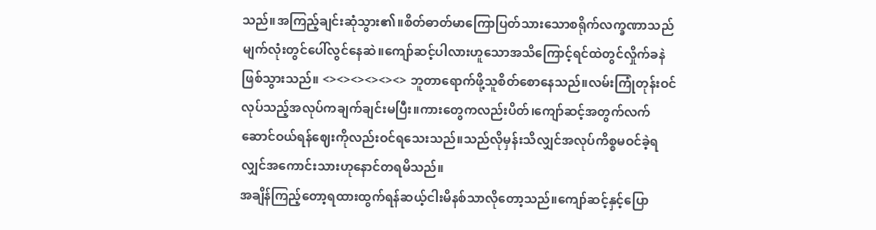သည်။အကြည့်ချင်းဆုံသွား၏။စိတ်ဓာတ်မာကြောပြတ်သားသောစရိုက်လက္ခဏာသည်မျက်လုံးတွင်ပေါ်လွင်နေဆဲ။ကျော်ဆင့်ပါလားဟူသောအသိကြောင့်ရင်ထဲတွင်လှိုက်ခနဲဖြစ်သွားသည်။ <><><><><><> ဘူတာရောက်ဖို့သူစိတ်စောနေသည်။လမ်းကြုံတုန်းဝင်လုပ်သည့်အလုပ်ကချက်ချင်းမပြီး။ကားတွေကလည်းပိတ်၊ကျော်ဆင့်အတွက်လက်ဆောင်ဝယ်ရန်ဈေးကိုလည်းဝင်ရသေးသည်။သည်လိုမှန်းသိလျှင်အလုပ်ကိစ္စမဝင်ခဲ့ရလျှင်အကောင်းသားဟုနောင်တရမိသည်။
အချိန်ကြည့်တော့ရထားထွက်ရန်ဆယ့်ငါးမိနစ်သာလိုတော့သည်။ကျော်ဆင့်နှင့်ပြော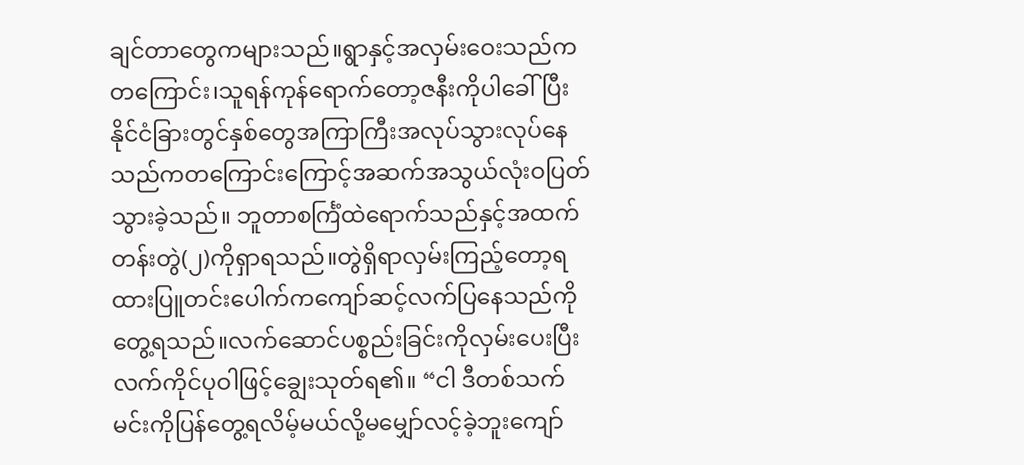ချင်တာတွေကများသည်။ရွာနှင့်အလှမ်းဝေးသည်ကတကြောင်း၊သူရန်ကုန်ရောက်တော့ဇနီးကိုပါခေါ်ပြီးနိုင်ငံခြားတွင်နှစ်တွေအကြာကြီးအလုပ်သွားလုပ်နေသည်ကတကြောင်းကြောင့်အဆက်အသွယ်လုံးဝပြတ်သွားခဲ့သည်။ ဘူတာစင်္ကြံထဲရောက်သည်နှင့်အထက်တန်းတွဲ(၂)ကိုရှာရသည်။တွဲရှိရာလှမ်းကြည့်တော့ရထားပြူတင်းပေါက်ကကျော်ဆင့်လက်ပြနေသည်ကိုတွေ့ရသည်။လက်ဆောင်ပစ္စည်းခြင်းကိုလှမ်းပေးပြီးလက်ကိုင်ပုဝါဖြင့်ချွေးသုတ်ရ၏။ “ငါ ဒီတစ်သက်မင်းကိုပြန်တွေ့ရလိမ့်မယ်လို့မမျှော်လင့်ခဲ့ဘူးကျော်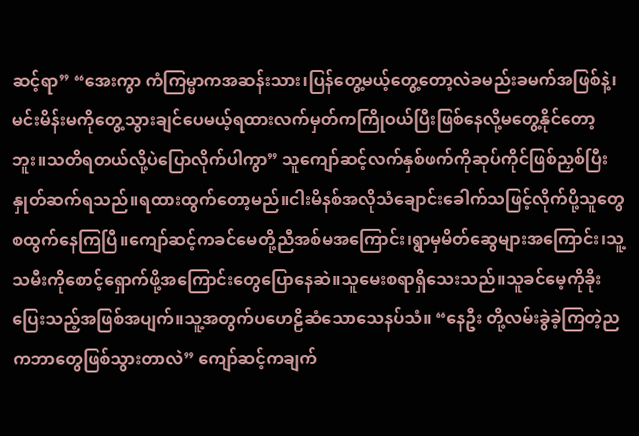ဆင့်ရာ” “အေးကွာ ကံကြမ္မာကအဆန်းသား၊ပြန်တွေ့မယ့်တွေ့တော့လဲခမည်းခမက်အဖြစ်နဲ့၊မင်းမိန်းမကိုတွေ့သွားချင်ပေမယ့်ရထားလက်မှတ်ကကြိုဝယ်ပြီးဖြစ်နေလို့မတွေ့နိုင်တော့ဘူး။သတိရတယ်လို့ပဲပြောလိုက်ပါကွာ” သူကျော်ဆင့်လက်နှစ်ဖက်ကိုဆုပ်ကိုင်ဖြစ်ညှစ်ပြီးနှုတ်ဆက်ရသည်။ရထားထွက်တော့မည်။ငါးမိနစ်အလိုသံချောင်းခေါက်သဖြင့်လိုက်ပို့သူတွေစထွက်နေကြပြီ။ကျော်ဆင့်ကခင်မေတို့ညီအစ်မအကြောင်း၊ရွာမှမိတ်ဆွေများအကြောင်း၊သူ့သမီးကိုစောင့်ရှောက်ဖို့အကြောင်းတွေပြောနေဆဲ။သူမေးစရာရှိသေးသည်။သူခင်မေ့ကိုခိုးပြေးသည့်အဖြစ်အပျက်။သူ့အတွက်ပဟေဠိဆံသောသေနပ်သံ။ “နေဦး တို့လမ်းခွဲခဲ့ကြတဲ့ညကဘာတွေဖြစ်သွားတာလဲ” ကျော်ဆင့်ကချက်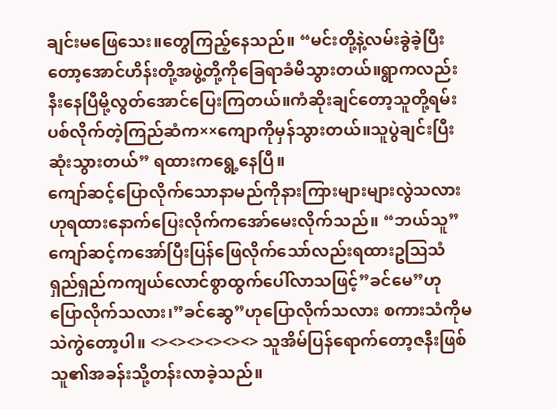ချင်းမဖြေသေး။တွေကြည့်နေသည်။ “မင်းတို့နဲ့လမ်းခွဲခဲ့ပြီးတော့အောင်ဟိန်းတို့အဖွဲ့တို့ကိုခြေရာခံမိသွားတယ်။ရွာကလည်းနီးနေပြီမို့လွတ်အောင်ပြေးကြတယ်။ကံဆိုးချင်တော့သူတို့ရမ်းပစ်လိုက်တဲ့ကြည်ဆံက××ကျောကိုမှန်သွားတယ်။သူပွဲချင်းပြီးဆုံးသွားတယ်” ရထားကရွေ့နေပြီ။
ကျော်ဆင့်ပြောလိုက်သောနာမည်ကိုနားကြားများများလွဲသလားဟုရထားနောက်ပြေးလိုက်ကအော်မေးလိုက်သည်။ “ဘယ်သူ” ကျော်ဆင့်ကအော်ပြီးပြန်ဖြေလိုက်သော်လည်းရထားဥဩသံရှည်ရှည်ကကျယ်လောင်စွာထွက်ပေါ်လာသဖြင့်”ခင်မေ”ဟုပြောလိုက်သလား၊”ခင်ဆွေ”ဟုပြောလိုက်သလား စကားသံကိုမသဲကွဲတော့ပါ။ <><><><><><> သူအိမ်ပြန်ရောက်တော့ဇနီးဖြစ်သူ၏အခန်းသို့တန်းလာခဲ့သည်။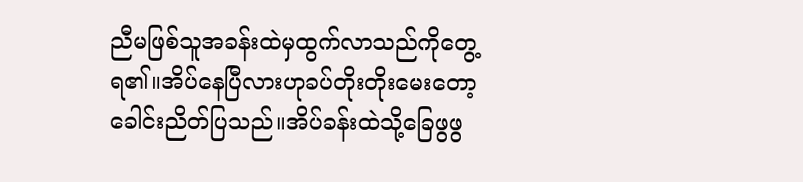ညီမဖြစ်သူအခန်းထဲမှထွက်လာသည်ကိုတွေ့ရ၏။အိပ်နေပြီလားဟုခပ်တိုးတိုးမေးတော့ခေါင်းညိတ်ပြသည်။အိပ်ခန်းထဲသို့ခြေဖွဖွ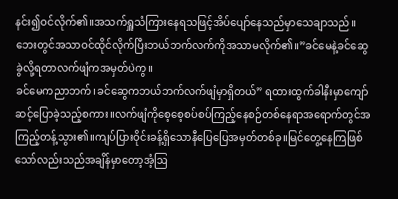နင်း၍ဝင်လိုက်၏။အသက်ရှူသံကြားနေရသဖြင့်အိပ်ပျော်နေသည်မှာသေချာသည်။ ဘေးတွင်အသာဝင်ထိုင်လိုက်ပြီးဘယ်ဘက်လက်ကိုအသာမလိုက်၏။”ခင်မေနဲ့ခင်ဆွေခွဲလို့ရတာလက်ဖျံကအမှတ်ပဲကွ။
ခင်မေကညာဘက်၊ခင်ဆွေကဘယ်ဘက်လက်ဖျံမှာရှိတယ်” ရထားထွက်ခါနီးမှာကျော်ဆင့်ပြောခဲ့သည့်စကား။လက်ဖျံကိုစေ့စေ့စပ်စပ်ကြည့်နေစဉ်တစ်နေရာအရောက်တွင်အကြည့်တန့်သွား၏။ကျပ်ပြားဝိုင်းခန့်ရှိသောနီပြေပြေအမှတ်တစ်ခု။မြင်တွေ့နေကြဖြစ်သော်လည်းသည်အချိန်မှာတော့အံ့ဩ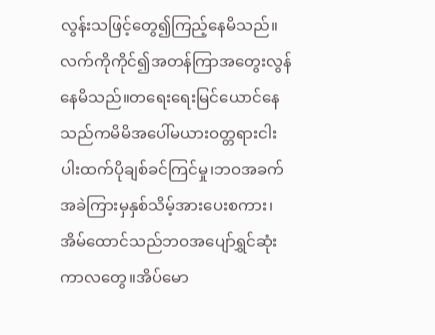လွန်းသဖြင့်တွေ၍ကြည့်နေမိသည်။လက်ကိုကိုင်၍အတန်ကြာအတွေးလွန်နေမိသည်။တရေးရေးမြင်ယောင်နေသည်ကမိမိအပေါ်မယားဝတ္တရားငါးပါးထက်ပိုချစ်ခင်ကြင်မှု၊ဘဝအခက်အခဲကြားမှနှစ်သိမ့်အားပေးစကား၊အိမ်ထောင်သည်ဘဝအပျော်ရွှင်ဆုံးကာလတွေ။အိပ်မော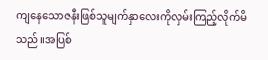ကျနေသောဇနီးဖြစ်သူမျက်နှာလေးကိုလှမ်းကြည့်လိုက်မိသည်။အပြစ်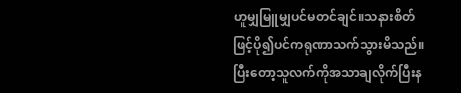ဟူမျှမြူမျှပင်မတင်ချင်။သနားစိတ်ဖြင့်ပို၍ပင်ကရုဏာသက်သွားမိသည်။ပြီးတော့သူလက်ကိုအသာချလိုက်ပြီးန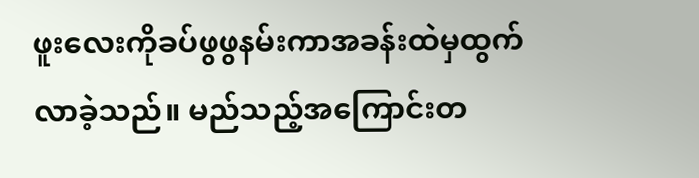ဖူးလေးကိုခပ်ဖွဖွနမ်းကာအခန်းထဲမှထွက်လာခဲ့သည်။ မည်သည့်အကြောင်းတ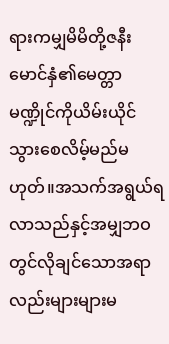ရားကမျှမိမိတို့ဇနီးမောင်နှံ၏မေတ္တာမဏ္ဍိုင်ကိုယိမ်းယိုင်သွားစေလိမ့်မည်မဟုတ်။အသက်အရွယ်ရလာသည်နှင့်အမျှဘဝတွင်လိုချင်သောအရာလည်းများများမ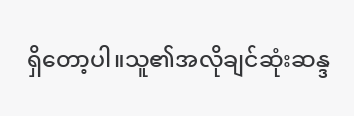ရှိတော့ပါ။သူ၏အလိုချင်ဆုံးဆန္ဒ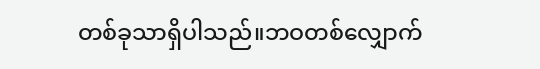တစ်ခုသာရှိပါသည်။ဘဝတစ်လျှောက်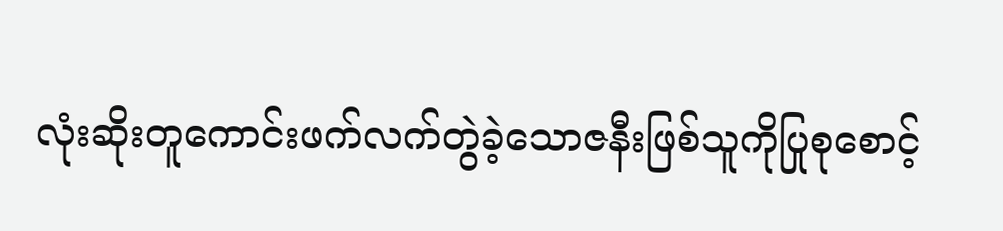လုံးဆိုးတူကောင်းဖက်လက်တွဲခဲ့သောဇနီးဖြစ်သူကိုပြုစုစောင့်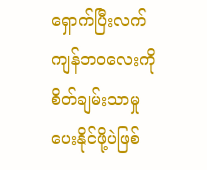ရှောက်ပြီးလက်ကျန်ဘဝလေးကိုစိတ်ချမ်းသာမှုပေးနိုင်ဖို့ပဲဖြစ်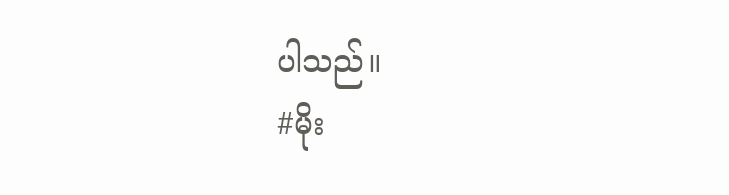ပါသည်။
#မိုး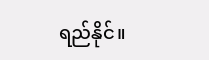ရည်နိုင်။